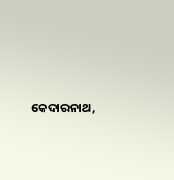କେଦାରନାଥ,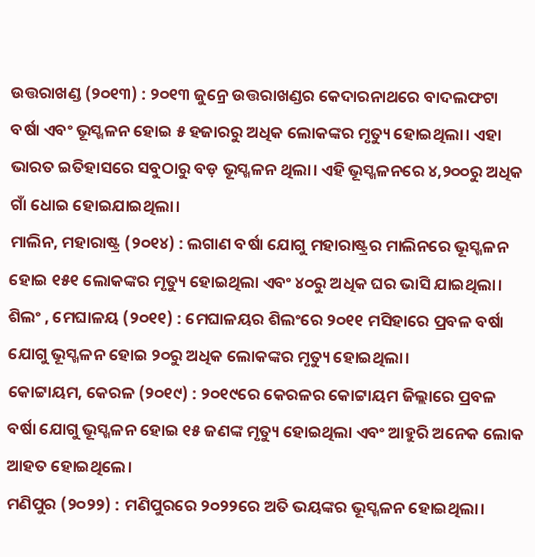ଉତ୍ତରାଖଣ୍ଡ (୨୦୧୩) : ୨୦୧୩ ଜୁନ୍ରେ ଉତ୍ତରାଖଣ୍ଡର କେଦାରନାଥରେ ବାଦଲଫଟା ବର୍ଷା ଏବଂ ଭୂସ୍ଖଳନ ହୋଇ ୫ ହଜାରରୁ ଅଧିକ ଲୋକଙ୍କର ମୃତ୍ୟୁ ହୋଇଥିଲା। ଏହା ଭାରତ ଇତିହାସରେ ସବୁଠାରୁ ବଡ଼ ଭୂସ୍ଖଳନ ଥିଲା। ଏହି ଭୂସ୍ଖଳନରେ ୪,୨୦୦ରୁ ଅଧିକ ଗାଁ ଧୋଇ ହୋଇଯାଇଥିଲା।
ମାଲିନ, ମହାରାଷ୍ଟ୍ର (୨୦୧୪) : ଲଗାଣ ବର୍ଷା ଯୋଗୁ ମହାରାଷ୍ଟ୍ରର ମାଲିନରେ ଭୂସ୍ଖଳନ ହୋଇ ୧୫୧ ଲୋକଙ୍କର ମୃତ୍ୟୁ ହୋଇଥିଲା ଏବଂ ୪୦ରୁ ଅଧିକ ଘର ଭାସି ଯାଇଥିଲା।
ଶିଲଂ , ମେଘାଳୟ (୨୦୧୧) : ମେଘାଳୟର ଶିଲଂରେ ୨୦୧୧ ମସିହାରେ ପ୍ରବଳ ବର୍ଷା ଯୋଗୁ ଭୂସ୍ଖଳନ ହୋଇ ୨୦ରୁ ଅଧିକ ଲୋକଙ୍କର ମୃତ୍ୟୁ ହୋଇଥିଲା।
କୋଟ୍ଟାୟମ, କେରଳ (୨୦୧୯) : ୨୦୧୯ରେ କେରଳର କୋଟ୍ଟାୟମ ଜିଲ୍ଲାରେ ପ୍ରବଳ ବର୍ଷା ଯୋଗୁ ଭୂସ୍ଖଳନ ହୋଇ ୧୫ ଜଣଙ୍କ ମୃତ୍ୟୁ ହୋଇଥିଲା ଏବଂ ଆହୁରି ଅନେକ ଲୋକ ଆହତ ହୋଇଥିଲେ।
ମଣିପୁର (୨୦୨୨) : ମଣିପୁରରେ ୨୦୨୨ରେ ଅତି ଭୟଙ୍କର ଭୂସ୍ଖଳନ ହୋଇଥିଲା।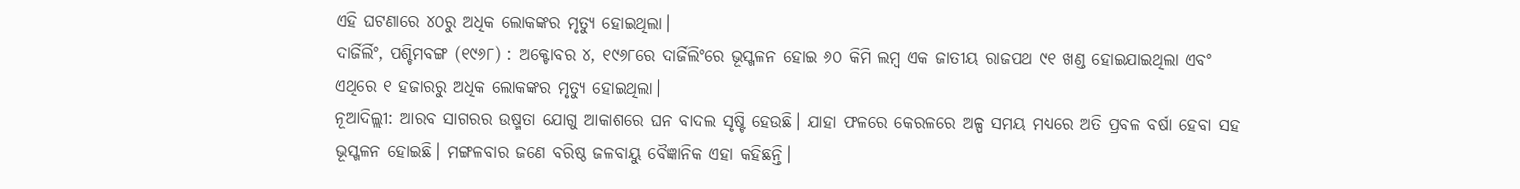ଏହି ଘଟଣାରେ ୪୦ରୁ ଅଧିକ ଲୋକଙ୍କର ମୃତ୍ୟୁ ହୋଇଥିଲା।
ଦାର୍ଜିର୍ଲିଂ, ପଶ୍ଚିମବଙ୍ଗ (୧୯୬୮) : ଅକ୍ଟୋବର ୪, ୧୯୬୮ରେ ଦାର୍ଜିଲିଂରେ ଭୂସ୍ଖଳନ ହୋଇ ୬୦ କିମି ଲମ୍ବ ଏକ ଜାତୀୟ ରାଜପଥ ୯୧ ଖଣ୍ଡ ହୋଇଯାଇଥିଲା ଏବଂ ଏଥିରେ ୧ ହଜାରରୁ ଅଧିକ ଲୋକଙ୍କର ମୃତ୍ୟୁ ହୋଇଥିଲା।
ନୂଆଦିଲ୍ଲୀ: ଆରବ ସାଗରର ଉଷ୍ମତା ଯୋଗୁ ଆକାଶରେ ଘନ ବାଦଲ ସୃଷ୍ଟି ହେଉଛି। ଯାହା ଫଳରେ କେରଳରେ ଅଳ୍ପ ସମୟ ମଧ୍ୟରେ ଅତି ପ୍ରବଳ ବର୍ଷା ହେବା ସହ ଭୂସ୍ଖଳନ ହୋଇଛି। ମଙ୍ଗଳବାର ଜଣେ ବରିଷ୍ଠ ଜଳବାୟୁ ବୈଜ୍ଞାନିକ ଏହା କହିଛନ୍ତି।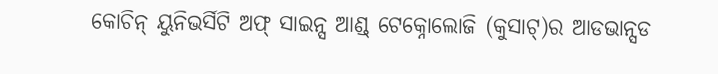କୋଚିନ୍ ୟୁନିଭର୍ସିଟି ଅଫ୍ ସାଇନ୍ସ ଆଣ୍ଡ୍ ଟେକ୍ନୋଲୋଜି (କୁସାଟ୍)ର ଆଡଭାନ୍ସଡ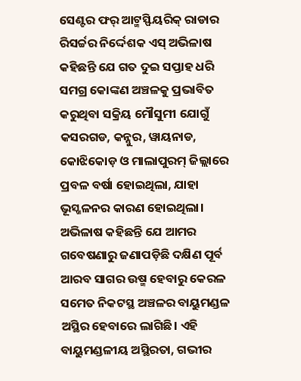ସେଣ୍ଟର ଫର୍ ଆଟ୍ମସ୍ଫିୟରିକ୍ ରାଡାର ରିସର୍ଚ୍ଚର ନିର୍ଦ୍ଦେଶକ ଏସ୍ ଅଭିଳାଷ କହିଛନ୍ତି ଯେ ଗତ ଦୁଇ ସପ୍ତାହ ଧରି ସମଗ୍ର କୋଙ୍କଣ ଅଞ୍ଚଳକୁ ପ୍ରଭାବିତ କରୁଥିବା ସକ୍ରିୟ ମୌସୁମୀ ଯୋଗୁଁ କସରଗଡ, କନ୍ନୁର, ୱାୟନାଡ, କୋଝିକୋଡ଼ ଓ ମାଲାପୁରମ୍ ଜିଲ୍ଲାରେ ପ୍ରବଳ ବର୍ଷା ହୋଇଥିଲା, ଯାହା ଭୂସ୍ଖଳନର କାରଣ ହୋଇଥିଲା। ଅଭିଳାଷ କହିଛନ୍ତି ଯେ ଆମର ଗବେଷଣାରୁ ଜଣାପଡ଼ିଛି ଦକ୍ଷିଣ ପୂର୍ବ ଆରବ ସାଗର ଉଷ୍ମ ହେବାରୁ କେରଳ ସମେତ ନିକଟସ୍ଥ ଅଞ୍ଚଳର ବାୟୁମଣ୍ଡଳ ଅସ୍ଥିର ହେବାରେ ଲାଗିଛି। ଏହି ବାୟୁମଣ୍ଡଳୀୟ ଅସ୍ଥିରତା, ଗଭୀର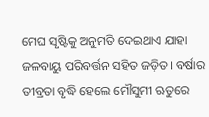ମେଘ ସୃଷ୍ଟିକୁ ଅନୁମତି ଦେଇଥାଏ ଯାହା ଜଳବାୟୁ ପରିବର୍ତ୍ତନ ସହିତ ଜଡ଼ିତ। ବର୍ଷାର ତୀବ୍ରତା ବୃଦ୍ଧି ହେଲେ ମୌସୁମୀ ଋତୁରେ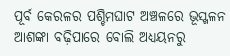ପୂର୍ବ କେରଳର ପଶ୍ଚିମଘାଟ ଅଞ୍ଚଳରେ ଭୂସ୍ଖଳନ ଆଶଙ୍କା ବଢ଼ିପାରେ ବୋଲି ଅଧ୍ୟୟନରୁ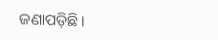ଜଣାପଡ଼ିଛି।